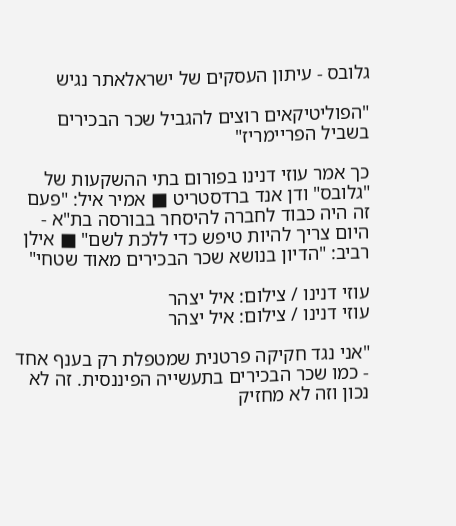גלובס - עיתון העסקים של ישראלאתר נגיש

"הפוליטיקאים רוצים להגביל שכר הבכירים בשביל הפריימריז"

כך אמר עוזי דנינו בפורום בתי ההשקעות של "גלובס" ודן אנד ברדסטריט ■ אמיר איל: "פעם זה היה כבוד לחברה להיסחר בבורסה בת"א - היום צריך להיות טיפש כדי ללכת לשם" ■ אילן רביב: "הדיון בנושא שכר הבכירים מאוד שטחי"

עוזי דנינו / צילום: איל יצהר
עוזי דנינו / צילום: איל יצהר

"אני נגד חקיקה פרטנית שמטפלת רק בענף אחד - כמו שכר הבכירים בתעשייה הפיננסית. זה לא נכון וזה לא מחזיק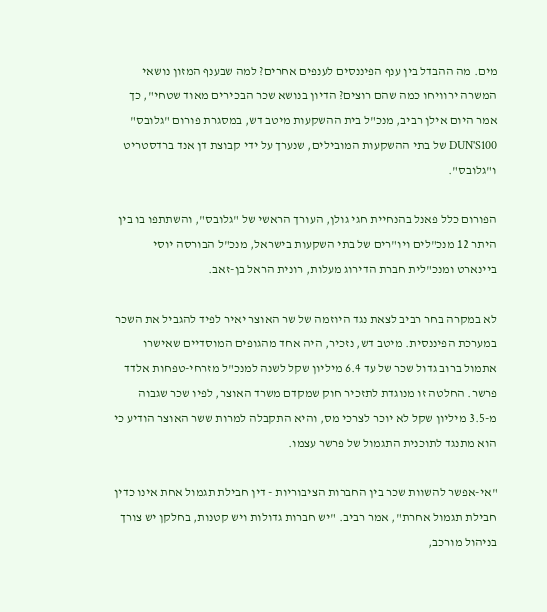מים. מה ההבדל בין ענף הפיננסים לענפים אחרים? למה שבענף המזון נושאי המשרה ירוויחו כמה שהם רוצים? הדיון בנושא שכר הבכירים מאוד שטחי", כך אמר היום אילן רביב, מנכ"ל בית ההשקעות מיטב דש, במסגרת פורום "גלובס" DUN'S100 של בתי ההשקעות המובילים, שנערך על ידי קבוצת דן אנד ברדסטריט ו"גלובס".

הפורום כלל פאנל בהנחיית חגי גולן, העורך הראשי של "גלובס", והשתתפו בו בין היתר 12 מנכ"לים ויו"רים של בתי השקעות בישראל, מנכ"ל הבורסה יוסי ביינארט ומנכ"לית חברת הדירוג מעלות, רונית הראל בן-זאב.

לא במקרה בחר רביב לצאת נגד היוזמה של שר האוצר יאיר לפיד להגביל את השכר במערכת הפיננסית. מיטב דש, נזכיר, היה אחד מהגופים המוסדיים שאישרו אתמול ברוב גדול שכר של עד 6.4 מיליון שקל לשנה למנכ"ל מזרחי-טפחות אלדד פרשר. החלטה זו מנוגדת לתזכיר חוק שמקדם משרד האוצר, לפיו שכר שגבוה מ-3.5 מיליון שקל לא יוכר לצרכי מס, והיא התקבלה למרות ששר האוצר הודיע כי הוא מתנגד לתוכנית התגמול של פרשר עצמו.

"אי-אפשר להשוות שכר בין החברות הציבוריות - דין חבילת תגמול אחת אינו כדין חבילת תגמול אחרת", אמר רביב. "יש חברות גדולות ויש קטנות, בחלקן יש צורך בניהול מורכב,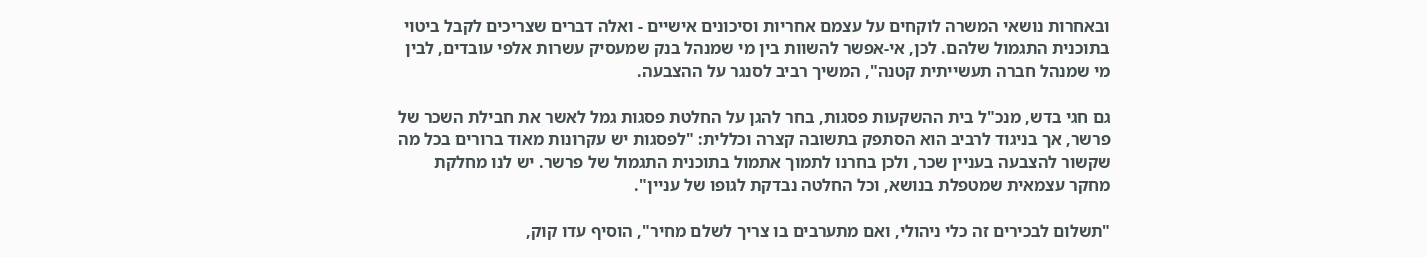ובאחרות נושאי המשרה לוקחים על עצמם אחריות וסיכונים אישיים - ואלה דברים שצריכים לקבל ביטוי בתוכנית התגמול שלהם. לכן, אי-אפשר להשוות בין מי שמנהל בנק שמעסיק עשרות אלפי עובדים, לבין מי שמנהל חברה תעשייתית קטנה", המשיך רביב לסנגר על ההצבעה.

גם חגי בדש, מנכ"ל בית ההשקעות פסגות, בחר להגן על החלטת פסגות גמל לאשר את חבילת השכר של פרשר, אך בניגוד לרביב הוא הסתפק בתשובה קצרה וכללית: "לפסגות יש עקרונות מאוד ברורים בכל מה שקשור להצבעה בעניין שכר, ולכן בחרנו לתמוך אתמול בתוכנית התגמול של פרשר. יש לנו מחלקת מחקר עצמאית שמטפלת בנושא, וכל החלטה נבדקת לגופו של עניין".

"תשלום לבכירים זה כלי ניהולי, ואם מתערבים בו צריך לשלם מחיר", הוסיף עדו קוק,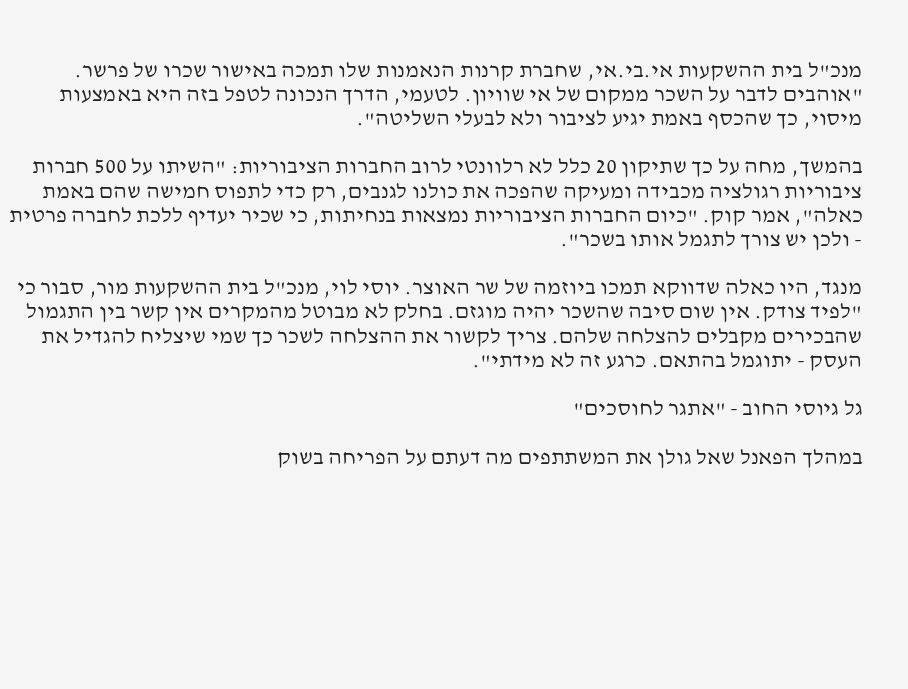מנכ"ל בית ההשקעות אי.בי.אי, שחברת קרנות הנאמנות שלו תמכה באישור שכרו של פרשר. "אוהבים לדבר על השכר ממקום של אי שוויון. לטעמי, הדרך הנכונה לטפל בזה היא באמצעות מיסוי, כך שהכסף באמת יגיע לציבור ולא לבעלי השליטה".

בהמשך, מחה על כך שתיקון 20 כלל לא רלוונטי לרוב החברות הציבוריות: "השיתו על 500 חברות ציבוריות רגולציה מכבידה ומעיקה שהפכה את כולנו לגנבים, רק כדי לתפוס חמישה שהם באמת כאלה", אמר קוק. "כיום החברות הציבוריות נמצאות בנחיתות, כי שכיר יעדיף ללכת לחברה פרטית - ולכן יש צורך לתגמל אותו בשכר".

מנגד, היו כאלה שדווקא תמכו ביוזמה של שר האוצר. יוסי לוי, מנכ"ל בית ההשקעות מור, סבור כי "לפיד צודק. אין שום סיבה שהשכר יהיה מוגזם. בחלק לא מבוטל מהמקרים אין קשר בין התגמול שהבכירים מקבלים להצלחה שלהם. צריך לקשור את ההצלחה לשכר כך שמי שיצליח להגדיל את העסק - יתוגמל בהתאם. כרגע זה לא מידתי".

גל גיוסי החוב - "אתגר לחוסכים"

במהלך הפאנל שאל גולן את המשתתפים מה דעתם על הפריחה בשוק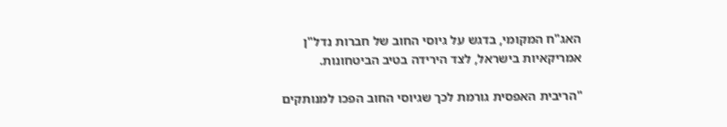האג"ח המקומי, בדגש על גיוסי החוב של חברות נדל"ן אמריקאיות בישראל, לצד הירידה בטיב הביטחונות.

"הריבית האפסית גורמת לכך שגיוסי החוב הפכו למנותקים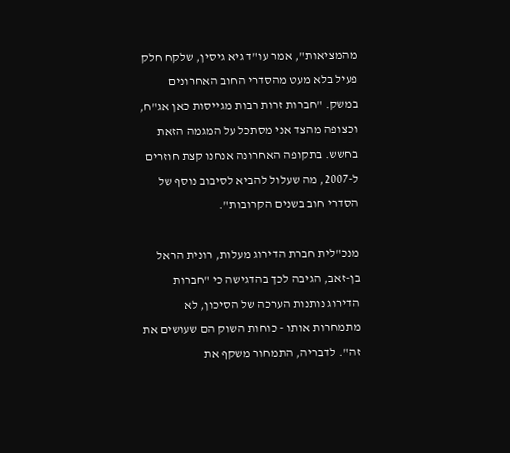מהמציאות", אמר עו"ד גיא גיסין, שלקח חלק פעיל בלא מעט מהסדרי החוב האחרונים במשק. "חברות זרות רבות מגייסות כאן אג"ח, וכצופה מהצד אני מסתכל על המגמה הזאת בחשש. בתקופה האחרונה אנחנו קצת חוזרים ל-2007, מה שעלול להביא לסיבוב נוסף של הסדרי חוב בשנים הקרובות".

מנכ"לית חברת הדירוג מעלות, רונית הראל בן-זאב, הגיבה לכך בהדגישה כי "חברות הדירוג נותנות הערכה של הסיכון, לא מתמחרות אותו - כוחות השוק הם שעושים את זה". לדבריה, התמחור משקף את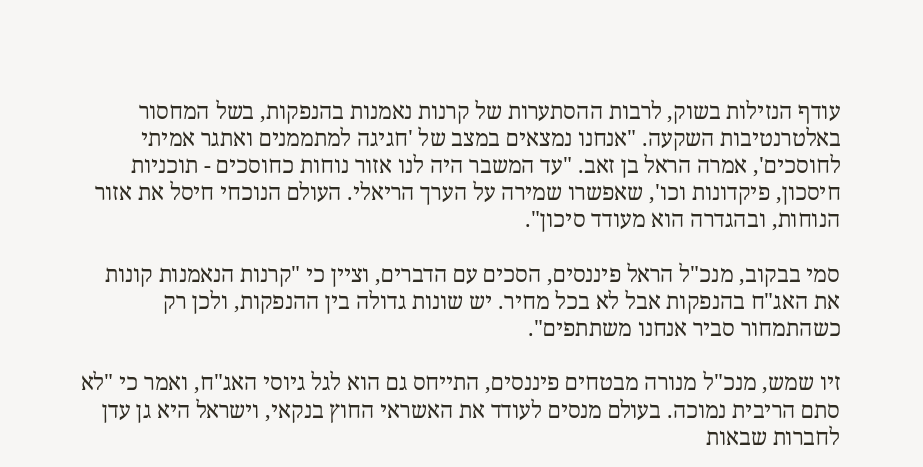עודף הנזילות בשוק, לרבות ההסתערות של קרנות נאמנות בהנפקות, בשל המחסור באלטרנטיבות השקעה. "אנחנו נמצאים במצב של 'חגיגה למתממנים ואתגר אמיתי לחוסכים', אמרה הראל בן זאב. "עד המשבר היה לנו אזור נוחות כחוסכים - תוכניות חיסכון, פיקדונות וכו', שאפשרו שמירה על הערך הריאלי. העולם הנוכחי חיסל את אזור הנוחות, ובהגדרה הוא מעודד סיכון".

סמי בבקוב, מנכ"ל הראל פיננסים, הסכים עם הדברים, וציין כי "קרנות הנאמנות קונות את האג"ח בהנפקות אבל לא בכל מחיר. יש שונות גדולה בין ההנפקות, ולכן רק כשהתמחור סביר אנחנו משתתפים".

זיו שמש, מנכ"ל מנורה מבטחים פיננסים, התייחס גם הוא לגל גיוסי האג"ח, ואמר כי "לא סתם הריבית נמוכה. בעולם מנסים לעודד את האשראי החוץ בנקאי, וישראל היא גן עדן לחברות שבאות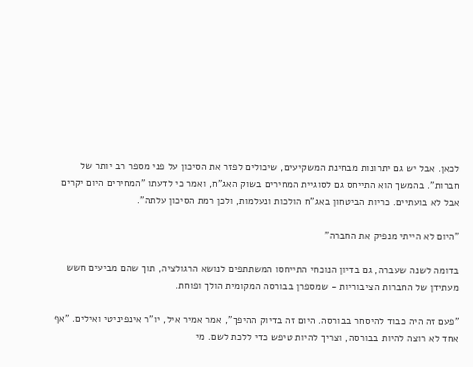לכאן. אבל יש גם יתרונות מבחינת המשקיעים, שיכולים לפזר את הסיכון על פני מספר רב יותר של חברות". בהמשך הוא התייחס גם לסוגיית המחירים בשוק האג"ח, ואמר כי לדעתו "המחירים היום יקרים אבל לא בועתיים. כריות הביטחון באג"ח הולכות ונעלמות, ולכן רמת הסיכון עלתה".

"היום לא הייתי מנפיק את החברה"

בדומה לשנה שעברה, גם בדיון הנוכחי התייחסו המשתתפים לנושא הרגולציה, תוך שהם מביעים חשש מעתידן של החברות הציבוריות - שמספרן בבורסה המקומית הולך ופוחת.

"פעם זה היה כבוד להיסחר בבורסה. היום זה בדיוק ההיפך", אמר אמיר איל, יו"ר אינפיניטי ואילים. "אף אחד לא רוצה להיות בבורסה, וצריך להיות טיפש כדי ללכת לשם. מי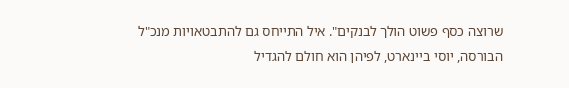שרוצה כסף פשוט הולך לבנקים". איל התייחס גם להתבטאויות מנכ"ל הבורסה, יוסי ביינארט, לפיהן הוא חולם להגדיל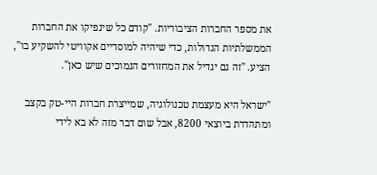את מספר החברות הציבוריות. "קודם כל שינפיקו את החברות הממשלתיות הגדולות, כדי שיהיה למוסדיים אקוויטי להשקיע בו", הציע. "זה גם יגדיל את המחזורים הנמוכים שיש כאן".

"ישראל היא מעצמת טכנולוגיה, שמייצרת חברות היי-טק בקצב ומתהדרת ביוצאי 8200, אבל שום דבר מזה לא בא לידי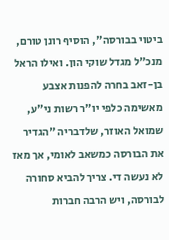ביטוי בבורסה", הוסיף רונן טורם, מנכ"ל מגדל שוקי הון. ואילו הראל בן-זאב בחרה להפנות אצבע מאשימה כלפי יו"ר רשות ני"ע, שמואל האוזר, שלדבריה "הגדיר את הבורסה כמשאב לאומי, אך מאז לא נעשה די. צריך להביא סחורה לבורסה, ויש הרבה חברות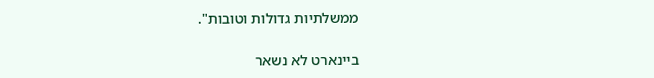ממשלתיות גדולות וטובות".

ביינארט לא נשאר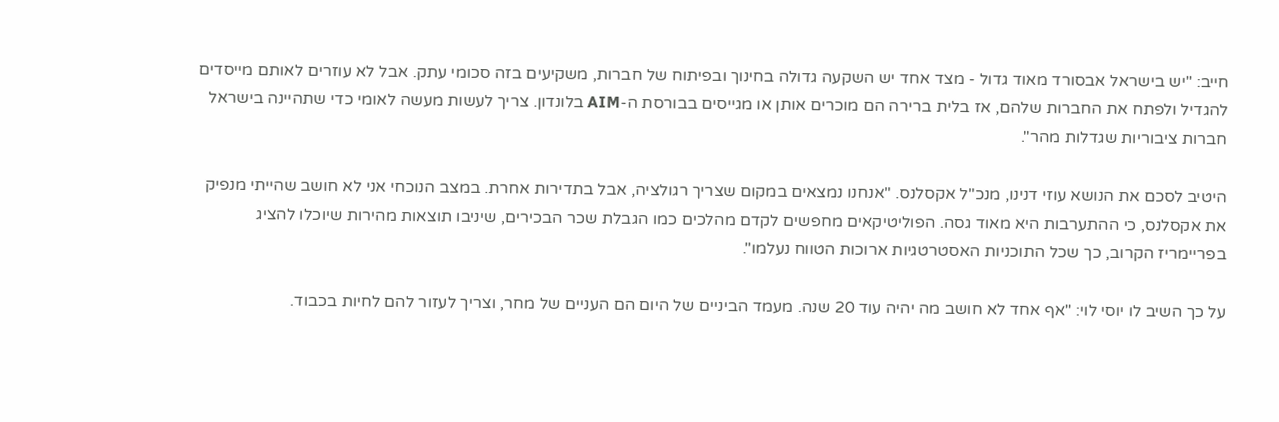חייב: "יש בישראל אבסורד מאוד גדול - מצד אחד יש השקעה גדולה בחינוך ובפיתוח של חברות, משקיעים בזה סכומי עתק. אבל לא עוזרים לאותם מייסדים להגדיל ולפתח את החברות שלהם, אז בלית ברירה הם מוכרים אותן או מגייסים בבורסת ה-AIM בלונדון. צריך לעשות מעשה לאומי כדי שתהיינה בישראל חברות ציבוריות שגדלות מהר".

היטיב לסכם את הנושא עוזי דנינו, מנכ"ל אקסלנס. "אנחנו נמצאים במקום שצריך רגולציה, אבל בתדירות אחרת. במצב הנוכחי אני לא חושב שהייתי מנפיק את אקסלנס, כי ההתערבות היא מאוד גסה. הפוליטיקאים מחפשים לקדם מהלכים כמו הגבלת שכר הבכירים, שיניבו תוצאות מהירות שיוכלו להציג בפריימריז הקרוב, כך שכל התוכניות האסטרטגיות ארוכות הטווח נעלמו".

על כך השיב לו יוסי לוי: "אף אחד לא חושב מה יהיה עוד 20 שנה. מעמד הביניים של היום הם העניים של מחר, וצריך לעזור להם לחיות בכבוד.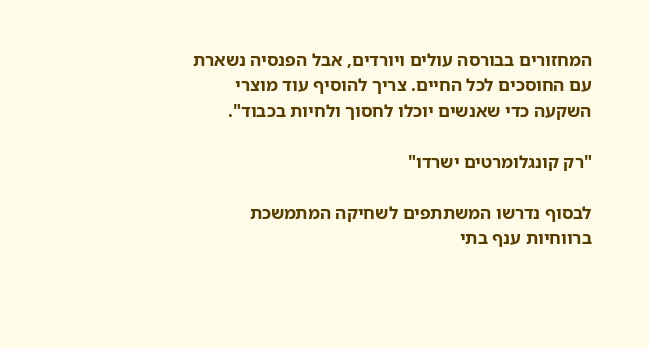המחזורים בבורסה עולים ויורדים, אבל הפנסיה נשארת עם החוסכים לכל החיים. צריך להוסיף עוד מוצרי השקעה כדי שאנשים יוכלו לחסוך ולחיות בכבוד".

"רק קונגלומרטים ישרדו"

לבסוף נדרשו המשתתפים לשחיקה המתמשכת ברווחיות ענף בתי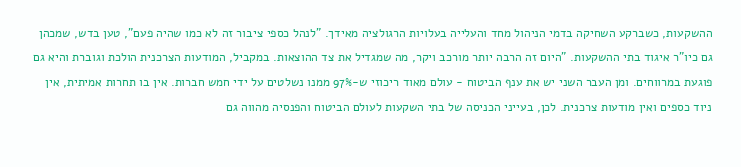ההשקעות, כשברקע השחיקה בדמי הניהול מחד והעלייה בעלויות הרגולציה מאידך. "לנהל כספי ציבור זה לא כמו שהיה פעם", טען בדש, שמכהן גם כיו"ר איגוד בתי ההשקעות. "היום זה הרבה יותר מורכב ויקר, מה שמגדיל את צד ההוצאות. במקביל, המודעות הצרכנית הולכת וגוברת והיא גם פוגעת במרווחים. ומן העבר השני יש את ענף הביטוח - עולם מאוד ריכוזי ש-97% ממנו נשלטים על ידי חמש חברות. אין בו תחרות אמיתית, אין ניוד כספים ואין מודעות צרכנית. לכן, בעייני הכניסה של בתי השקעות לעולם הביטוח והפנסיה מהווה גם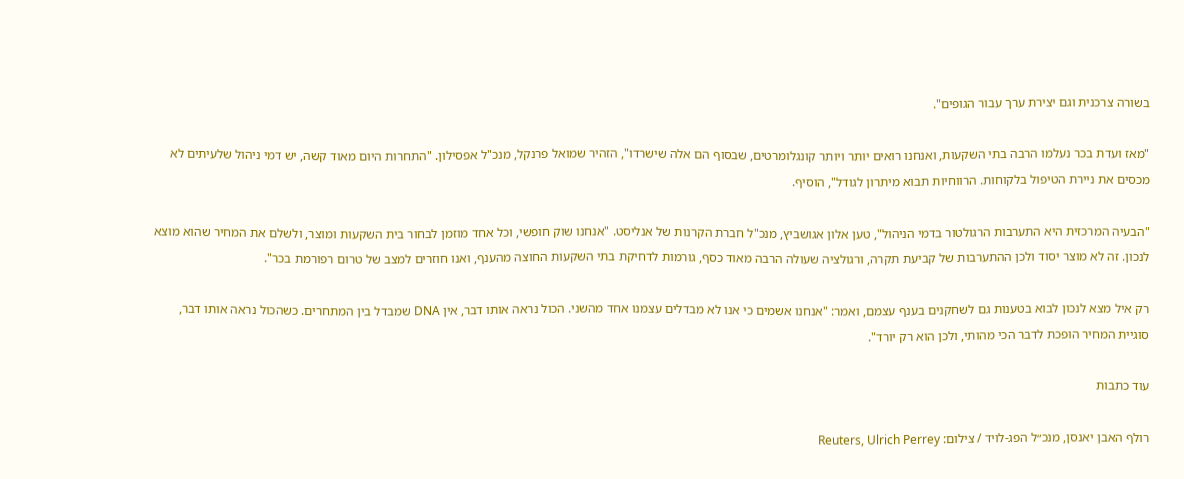בשורה צרכנית וגם יצירת ערך עבור הגופים".

"מאז ועדת בכר נעלמו הרבה בתי השקעות, ואנחנו רואים יותר ויותר קונגלומרטים, שבסוף הם אלה שישרדו", הזהיר שמואל פרנקל, מנכ"ל אפסילון. "התחרות היום מאוד קשה, יש דמי ניהול שלעיתים לא מכסים את ניירת הטיפול בלקוחות. הרווחיות תבוא מיתרון לגודל", הוסיף.

"הבעיה המרכזית היא התערבות הרגולטור בדמי הניהול", טען אלון אגושביץ, מנכ"ל חברת הקרנות של אנליסט. "אנחנו שוק חופשי, וכל אחד מוזמן לבחור בית השקעות ומוצר, ולשלם את המחיר שהוא מוצא לנכון. זה לא מוצר יסוד ולכן ההתערבות של קביעת תקרה, ורגולציה שעולה הרבה מאוד כסף, גורמות לדחיקת בתי השקעות החוצה מהענף, ואנו חוזרים למצב של טרום רפורמת בכר".

רק איל מצא לנכון לבוא בטענות גם לשחקנים בענף עצמם, ואמר: "אנחנו אשמים כי אנו לא מבדלים עצמנו אחד מהשני. הכול נראה אותו דבר, אין DNA שמבדל בין המתחרים. כשהכול נראה אותו דבר, סוגיית המחיר הופכת לדבר הכי מהותי, ולכן הוא רק יורד".

עוד כתבות

רולף האבן יאנסן, מנכ״ל הפג-לויד / צילום: Reuters, Ulrich Perrey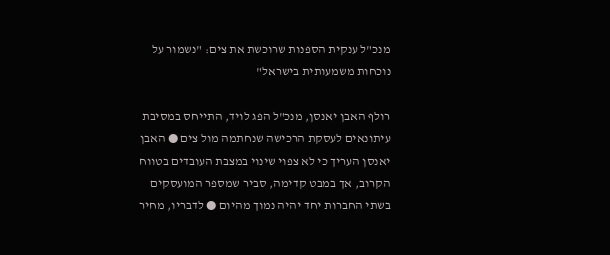מנכ"ל ענקית הספנות שרוכשת את צים: "נשמור על נוכחות משמעותית בישראל"

רולף האבן יאנסן, מנכ"ל הפג לויד, התייחס במסיבת עיתונאים לעסקת הרכישה שנחתמה מול צים ● האבן יאנסן העריך כי לא צפוי שינוי במצבת העובדים בטווח הקרוב, אך במבט קדימה, סביר שמספר המועסקים בשתי החברות יחד יהיה נמוך מהיום ● לדבריו, מחיר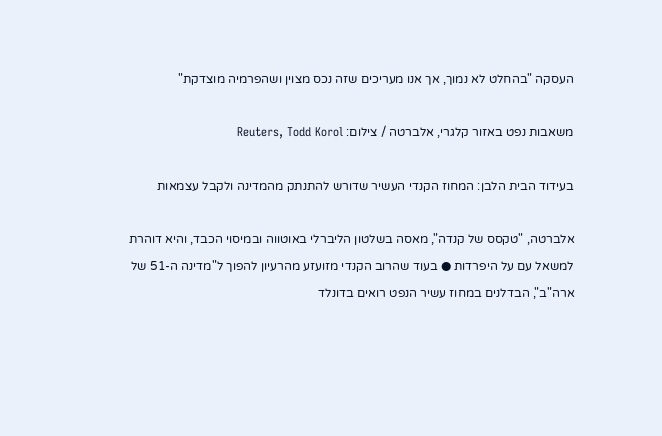העסקה "בהחלט לא נמוך, אך אנו מעריכים שזה נכס מצוין ושהפרמיה מוצדקת"

משאבות נפט באזור קלגרי, אלברטה / צילום: Reuters, Todd Korol

בעידוד הבית הלבן: המחוז הקנדי העשיר שדורש להתנתק מהמדינה ולקבל עצמאות

אלברטה, "טקסס של קנדה", מאסה בשלטון הליברלי באוטווה ובמיסוי הכבד, והיא דוהרת למשאל עם על היפרדות ● בעוד שהרוב הקנדי מזועזע מהרעיון להפוך ל"מדינה ה-51 של ארה"ב", הבדלנים במחוז עשיר הנפט רואים בדונלד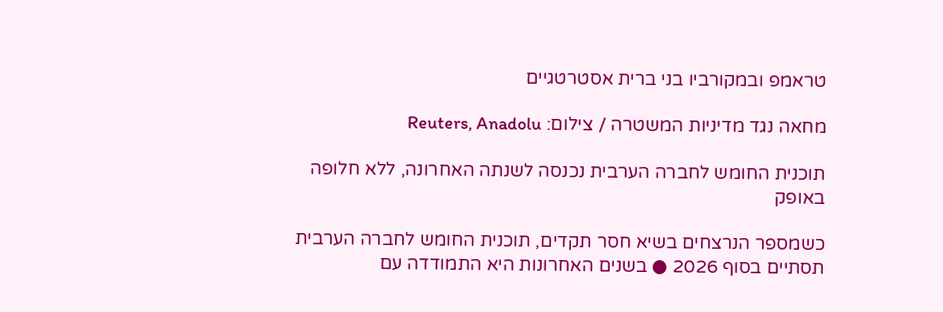טראמפ ובמקורביו בני ברית אסטרטגיים

מחאה נגד מדיניות המשטרה / צילום: Reuters, Anadolu

תוכנית החומש לחברה הערבית נכנסה לשנתה האחרונה, ללא חלופה באופק

כשמספר הנרצחים בשיא חסר תקדים, תוכנית החומש לחברה הערבית תסתיים בסוף 2026 ● בשנים האחרונות היא התמודדה עם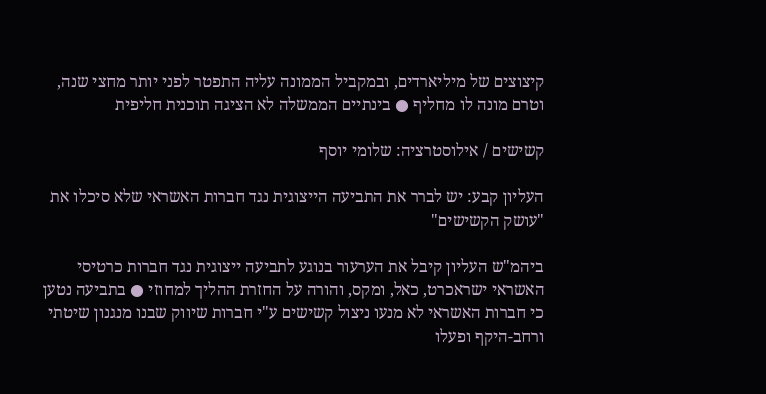קיצוצים של מיליארדים, ובמקביל הממונה עליה התפטר לפני יותר מחצי שנה, וטרם מונה לו מחליף ● בינתיים הממשלה לא הציגה תוכנית חליפית

קשישים / אילוסטרציה: שלומי יוסף

העליון קבע: יש לברר את התביעה הייצוגית נגד חברות האשראי שלא סיכלו את "עושק הקשישים"

ביהמ"ש העליון קיבל את הערעור בנוגע לתביעה ייצוגית נגד חברות כרטיסי האשראי ישראכרט, כאל, ומקס, והורה על החזרת ההליך למחוזי ● בתביעה נטען כי חברות האשראי לא מנעו ניצול קשישים ע"י חברות שיווק שבנו מנגנון שיטתי ורחב-היקף ופעלו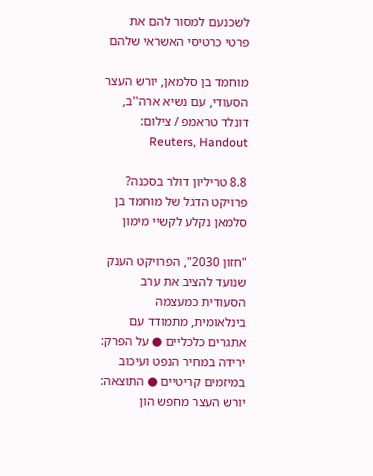לשכנעם למסור להם את פרטי כרטיסי האשראי שלהם

מוחמד בן סלמאן, יורש העצר הסעודי, עם נשיא ארה''ב, דונלד טראמפ / צילום: Reuters, Handout

8.8 טריליון דולר בסכנה? פרויקט הדגל של מוחמד בן סלמאן נקלע לקשיי מימון

"חזון 2030", הפרויקט הענק שנועד להציב את ערב הסעודית כמעצמה בינלאומית, מתמודד עם אתגרים כלכליים ● על הפרק: ירידה במחיר הנפט ועיכוב במיזמים קריטיים ● התוצאה: יורש העצר מחפש הון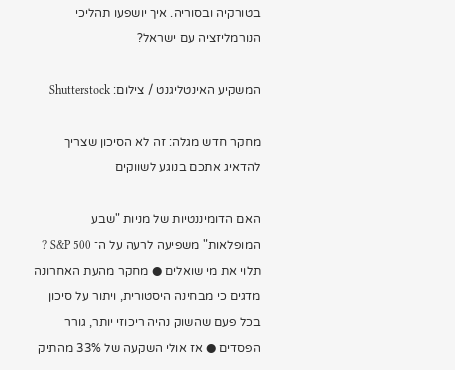בטורקיה ובסוריה. איך יושפעו תהליכי הנורמליזציה עם ישראל?

המשקיע האינטליגנט / צילום: Shutterstock

מחקר חדש מגלה: זה לא הסיכון שצריך להדאיג אתכם בנוגע לשווקים

האם הדומיננטיות של מניות "שבע המופלאות" משפיעה לרעה על ה־ S&P 500 ? תלוי את מי שואלים ● מחקר מהעת האחרונה מדגים כי מבחינה היסטורית, ויתור על סיכון בכל פעם שהשוק נהיה ריכוזי יותר, גורר הפסדים ● אז אולי השקעה של 33% מהתיק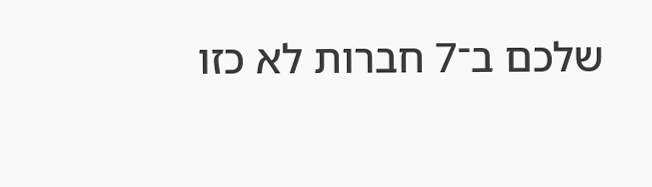שלכם ב־7 חברות לא כזו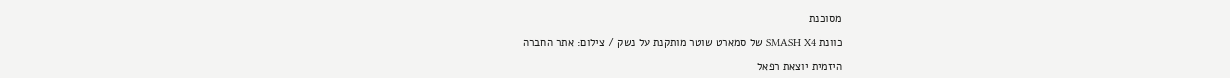מסוכנת

כוונת SMASH X4 של סמארט שוטר מותקנת על נשק / צילום: אתר החברה

היזמית יוצאת רפאל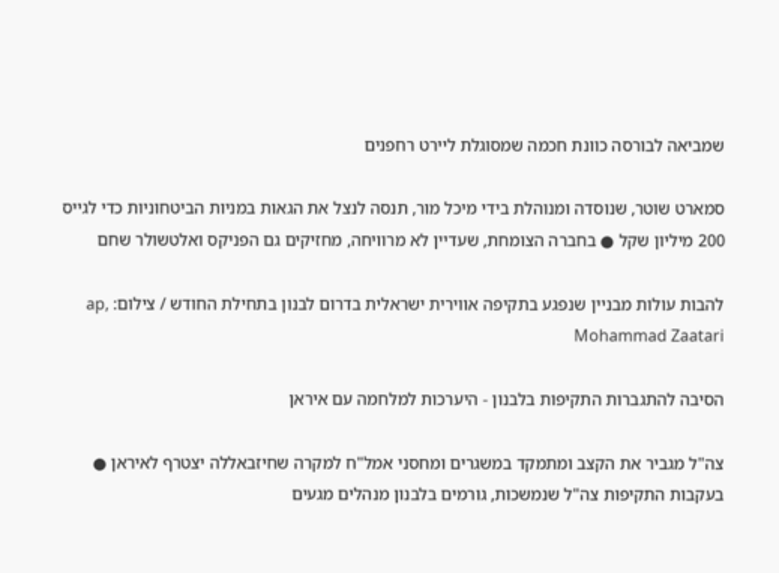שמביאה לבורסה כוונת חכמה שמסוגלת ליירט רחפנים

סמארט שוטר, שנוסדה ומנוהלת בידי מיכל מור, תנסה לנצל את הגאות במניות הביטחוניות כדי לגייס 200 מיליון שקל ● בחברה הצומחת, שעדיין לא מרוויחה, מחזיקים גם הפניקס ואלטשולר שחם

להבות עולות מבניין שנפגע בתקיפה אווירית ישראלית בדרום לבנון בתחילת החודש / צילום: ap, Mohammad Zaatari

הסיבה להתגברות התקיפות בלבנון - היערכות למלחמה עם איראן

צה"ל מגביר את הקצב ומתמקד במשגרים ומחסני אמל"ח למקרה שחיזבאללה יצטרף לאיראן ● בעקבות התקיפות צה"ל שנמשכות, גורמים בלבנון מנהלים מגעים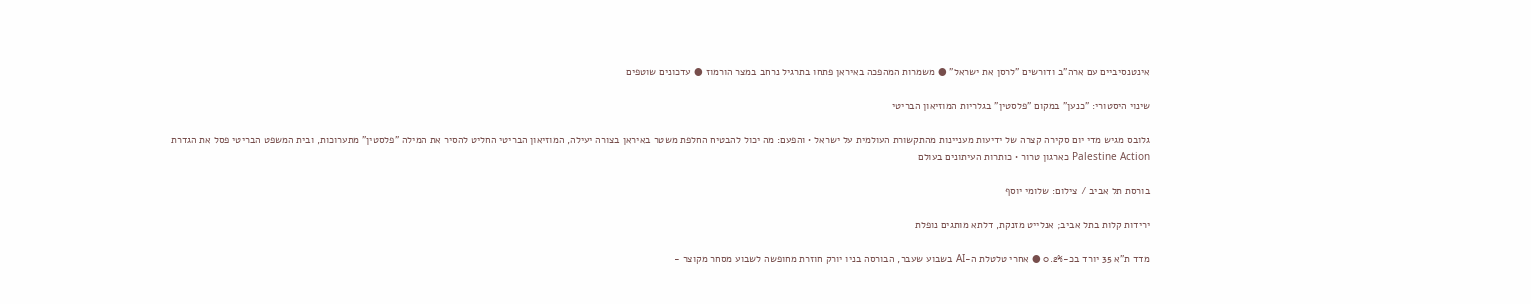אינטנסיביים עם ארה"ב ודורשים "לרסן את ישראל" ● משמרות המהפכה באיראן פתחו בתרגיל נרחב במצר הורמוז ● עדכונים שוטפים

שינוי היסטורי: "כנען" במקום "פלסטין" בגלריות המוזיאון הבריטי

גלובס מגיש מדי יום סקירה קצרה של ידיעות מעניינות מהתקשורת העולמית על ישראל • והפעם: מה יכול להבטיח החלפת משטר באיראן בצורה יעילה, המוזיאון הבריטי החליט להסיר את המילה "פלסטין" מתערוכות, ובית המשפט הבריטי פסל את הגדרת Palestine Action כארגון טרור • כותרות העיתונים בעולם

בורסת תל אביב / צילום: שלומי יוסף

ירידות קלות בתל אביב; אנלייט מזנקת, דלתא מותגים נופלת

מדד ת"א 35 יורד בכ-0.2% ● אחרי טלטלת ה-AI בשבוע שעבר, הבורסה בניו יורק חוזרת מחופשה לשבוע מסחר מקוצר -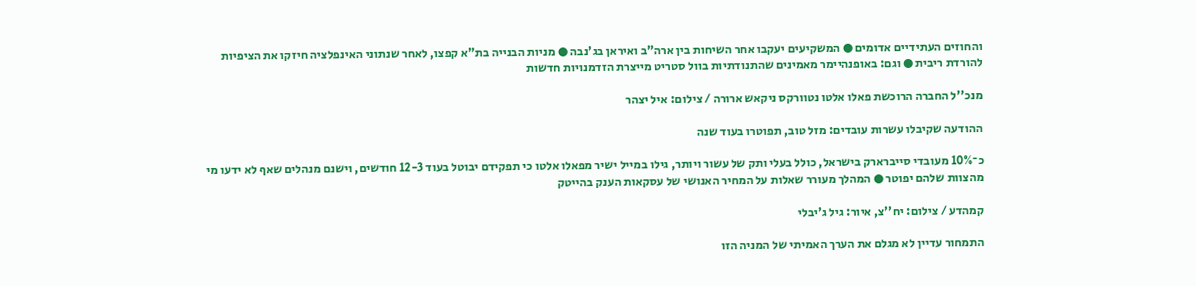והחוזים העתידיים אדומים ● המשקיעים יעקבו אחר השיחות בין ארה"ב ואיראן בג'נבה ● מניות הבנייה בת"א קפצו, לאחר שנתוני האינפלציה חיזקו את הציפיות להורדת ריבית ● וגם: באופנהיימר מאמינים שהתנודתיות בוול סטריט מייצרת הזדמנויות חדשות

מנכ''ל החברה הרוכשת פאלו אלטו נטוורקס ניקאש ארורה / צילום: איל יצהר

ההודעה שקיבלו עשרות עובדים: מזל טוב, תפוטרו בעוד שנה

כ־10% מעובדי סייברארק בישראל, כולל בעלי ותק של עשור ויותר, גילו במייל ישיר מפאלו אלטו כי תפקידם יבוטל בעוד 12-3 חודשים, וישנם מנהלים שאף לא ידעו מי מהצוות שלהם יפוטר ● המהלך מעורר שאלות על המחיר האנושי של עסקאות הענק בהייטק

קמהדע / צילום: יח''צ, איור: גיל ג'יבלי

התמחור עדיין לא מגלם את הערך האמיתי של המניה הזו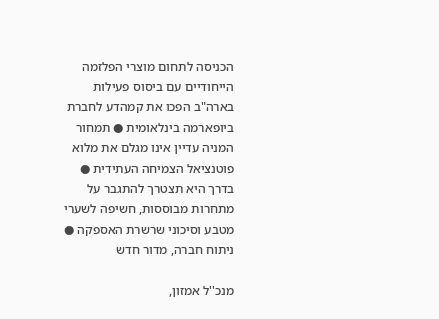הכניסה לתחום מוצרי הפלזמה הייחודיים עם ביסוס פעילות בארה"ב הפכו את קמהדע לחברת ביופארמה בינלאומית ● תמחור המניה עדיין אינו מגלם את מלוא פוטנציאל הצמיחה העתידית ● בדרך היא תצטרך להתגבר על מתחרות מבוססות, חשיפה לשערי מטבע וסיכוני שרשרת האספקה ● ניתוח חברה, מדור חדש

מנכ''ל אמזון,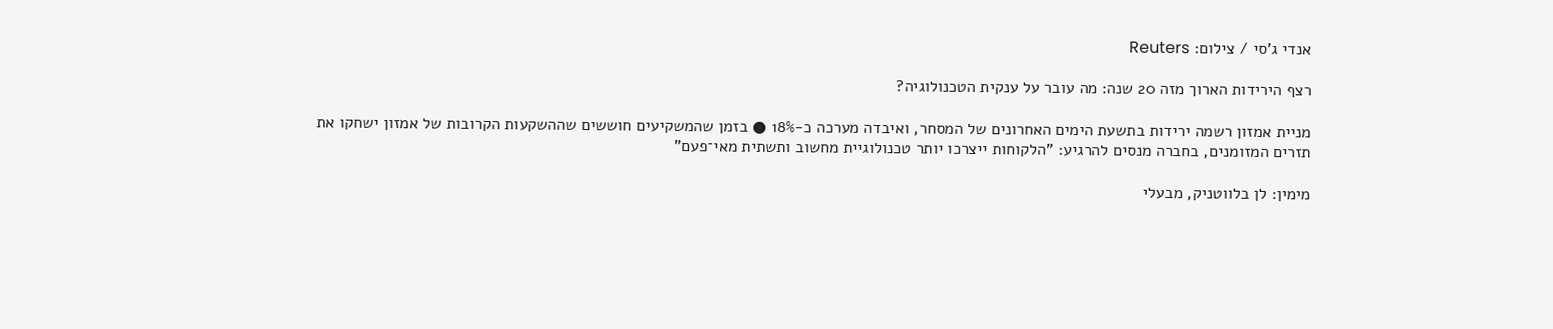אנדי ג'סי / צילום: Reuters

רצף הירידות הארוך מזה 20 שנה: מה עובר על ענקית הטכנולוגיה?

מניית אמזון רשמה ירידות בתשעת הימים האחרונים של המסחר, ואיבדה מערכה כ-18% ● בזמן שהמשקיעים חוששים שההשקעות הקרובות של אמזון ישחקו את תזרים המזומנים, בחברה מנסים להרגיע: "הלקוחות ייצרכו יותר טכנולוגיית מחשוב ותשתית מאי־פעם"

מימין: לן בלווטניק, מבעלי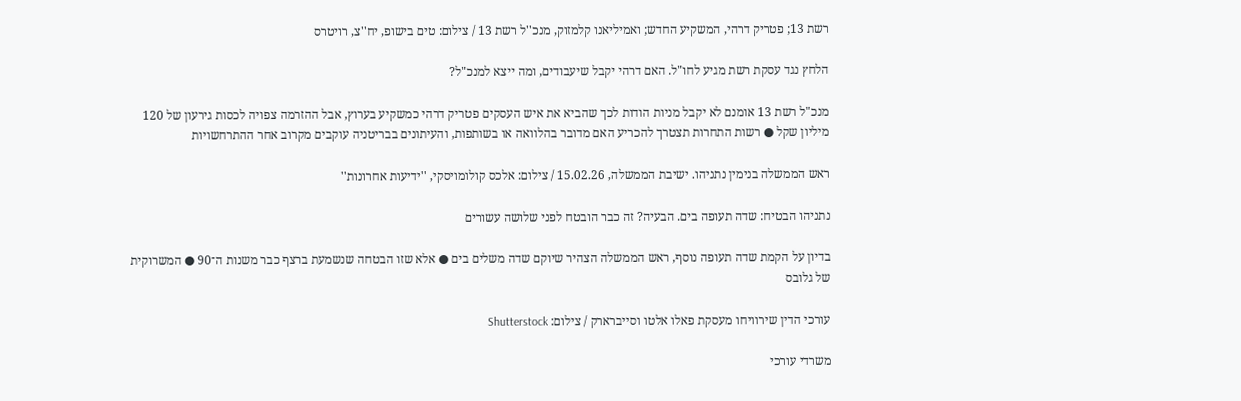רשת 13; פטריק דרהי, המשקיע החדש; ואמיליאנו קלמזוק, מנכ''ל רשת 13 / צילום: טים בישופ, יח''צ, רויטרס

הלחץ נגד עסקת רשת מגיע לחו"ל. האם דרהי יקבל שיעבודים, ומה ייצא למנכ"ל?

מנכ"ל רשת 13 אומנם לא יקבל מניות הודות לכך שהביא את איש העסקים פטריק דרהי כמשקיע בערוץ, אבל ההזרמה צפויה לכסות גירעון של 120 מיליון שקל ● רשות התחרות תצטרך להכריע האם מדובר בהלוואה או בשותפות, והעיתונים בבריטניה עוקבים מקרוב אחר ההתרחשויות

ראש הממשלה בנימין נתניהו. ישיבת הממשלה, 15.02.26 / צילום: אלכס קולומויסקי, ''ידיעות אחרונות''

נתניהו הבטיח: שדה תעופה בים. הבעיה? זה כבר הובטח לפני שלושה עשורים

בדיון על הקמת שדה תעופה נוסף, ראש הממשלה הצהיר שיוקם שדה משלים בים ● אלא שזו הבטחה שנשמעת ברצף כבר משנות ה־90 ● המשרוקית של גלובס

עורכי הדין שירוויחו מעסקת פאלו אלטו וסייברארק / צילום: Shutterstock

משרדי עורכי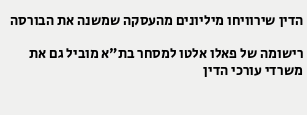הדין שירוויחו מיליונים מהעסקה שמשנה את הבורסה

רישומה של פאלו אלטו למסחר בת"א מוביל גם את משרדי עורכי הדין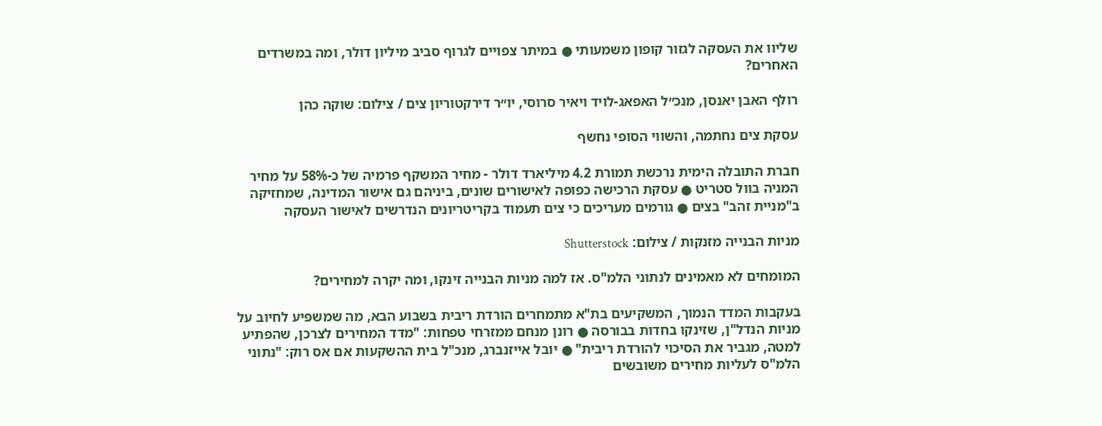שליוו את העסקה לגזור קופון משמעותי ● במיתר צפויים לגרוף סביב מיליון דולר, ומה במשרדים האחרים?

רולף האבן יאנסן, מנכ״ל האפאג-לויד ויאיר סרוסי, יו״ר דירקטוריון צים / צילום: שוקה כהן

עסקת צים נחתמה, והשווי הסופי נחשף

חברת התובלה הימית נרכשת תמורת 4.2 מיליארד דולר - מחיר המשקף פרמיה של כ-58% על מחיר המניה בוול סטריט ● עסקת הרכישה כפופה לאישורים שונים, ביניהם גם אישור המדינה, שמחזיקה ב"מניית זהב" בצים ● גורמים מעריכים כי צים תעמוד בקריטריונים הנדרשים לאישור העסקה

מניות הבנייה מזנקות / צילום: Shutterstock

המומחים לא מאמינים לנתוני הלמ"ס. אז למה מניות הבנייה זינקו, ומה יקרה למחירים?

בעקבות המדד הנמוך, המשקיעים בת"א מתמחרים הורדת ריבית בשבוע הבא, מה שמשפיע לחיוב על מניות הנדל"ן, שזינקו בחדות בבורסה ● רונן מנחם ממזרחי טפחות: "מדד המחירים לצרכן, שהפתיע למטה, מגביר את הסיכוי להורדת ריבית" ● יובל אייזנברג, מנכ"ל בית ההשקעות אם אס רוק: "נתוני הלמ"ס לעליות מחירים משובשים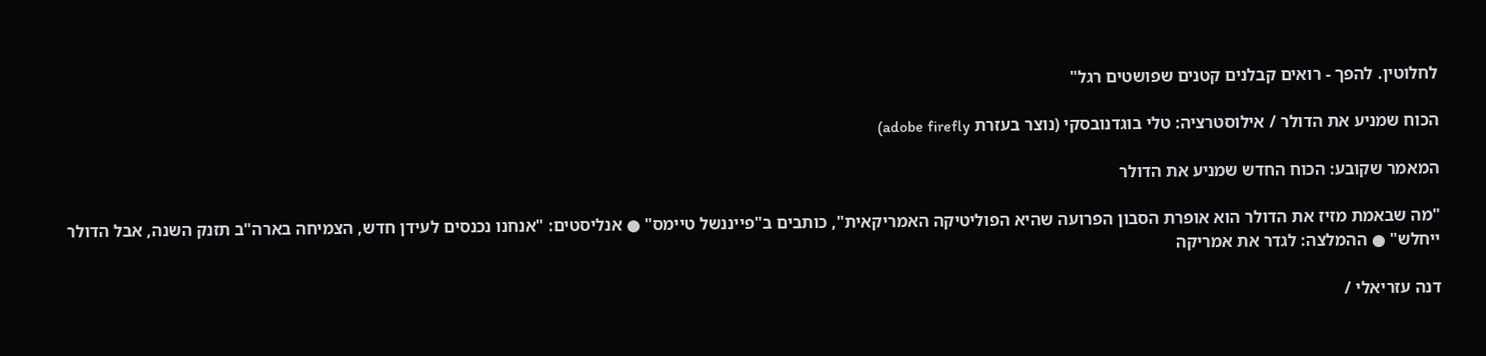לחלוטין. להפך - רואים קבלנים קטנים שפושטים רגל"

הכוח שמניע את הדולר / אילוסטרציה: טלי בוגדנובסקי (נוצר בעזרת adobe firefly)

המאמר שקובע: הכוח החדש שמניע את הדולר

"מה שבאמת מזיז את הדולר הוא אופרת הסבון הפרועה שהיא הפוליטיקה האמריקאית", כותבים ב"פייננשל טיימס" ● אנליסטים: "אנחנו נכנסים לעידן חדש, הצמיחה בארה"ב תזנק השנה, אבל הדולר ייחלש" ● ההמלצה: לגדר את אמריקה

דנה עזריאלי /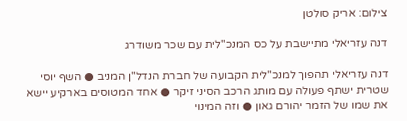צילום: אריק סולטן

דנה עזריאלי מתיישבת על כס המנכ"לית עם שכר משודרג

דנה עזריאלי תהפוך למנכ"לית הקבועה של חברת הנדל"ן המניב ● השף יוסי שטרית ישתף פעולה עם מותג הרכב הסיני זיקר ● אחד המטוסים בארקיע יישא את שמו של הזמר יהורם גאון ● וזה המינוי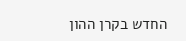החדש בקרן ההון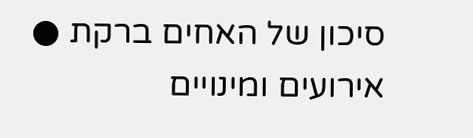סיכון של האחים ברקת ● אירועים ומינויים